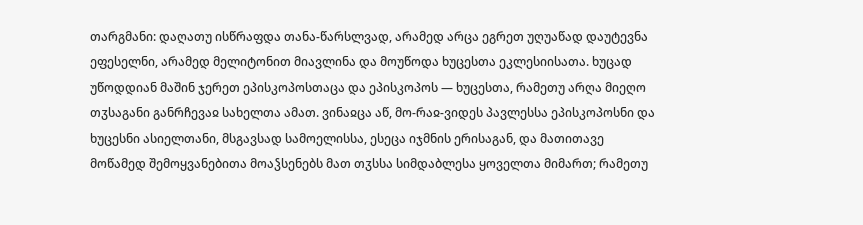თარგმანი: დაღათუ ისწრაფდა თანა-წარსლვად, არამედ არცა ეგრეთ უღუაწად დაუტევნა ეფესელნი, არამედ მელიტონით მიავლინა და მოუწოდა ხუცესთა ეკლესიისათა. ხუცად უწოდდიან მაშინ ჯერეთ ეპისკოპოსთაცა და ეპისკოპოს — ხუცესთა, რამეთუ არღა მიეღო თჳსაგანი განრჩევაჲ სახელთა ამათ. ვინაჲცა აწ, მო-რაჲ-ვიდეს პავლესსა ეპისკოპოსნი და ხუცესნი ასიელთანი, მსგავსად სამოელისსა, ესეცა იჯმნის ერისაგან, და მათითავე მოწამედ შემოყვანებითა მოაჴსენებს მათ თჳსსა სიმდაბლესა ყოველთა მიმართ; რამეთუ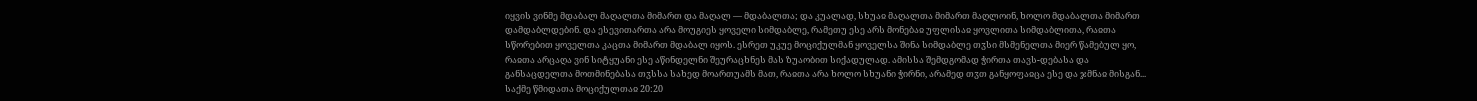იყვის ვინმე მდაბალ მაღალთა მიმართ და მაღალ — მდაბალთა; და კუალად, სხუაჲ მაღალთა მიმართ მაღლოინ, ხოლო მდაბალთა მიმართ დამდაბლდებინ. და ესევითართა არა მოუგიეს ყოველი სიმდაბლე, რამეთუ ესე არს მონებაჲ უფლისაჲ ყოვლითა სიმდაბლითა, რაჲთა სწორებით ყოველთა კაცთა მიმართ მდაბალ იყოს. ესრეთ უკუე მოციქულმან ყოველსა შინა სიმდაბლე თჳსი მსმენელთა მიერ წამებულ ყო, რაჲთა არცაღა ვინ სიტყუანი ესე აწინდელნი შეურაცხნეს მას ზუაობით სიქადულად. ამისსა შემდგომად ჭირთა თავს-დებასა და განსაცდელთა მოთმინებასა თჳსსა სახედ მოართუამს მათ, რაჲთა არა ხოლო სხუანი ჭირნი, არამედ თჳთ განყოფაჲცა ესე და ჯმნაჲ მისგან...
საქმე წმიდათა მოციქულთაჲ 20:20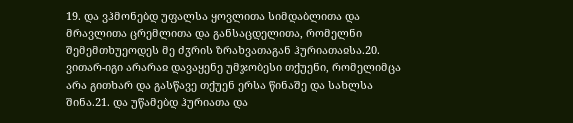19. და ვჰმონებდ უფალსა ყოვლითა სიმდაბლითა და მრავლითა ცრემლითა და განსაცდელითა, რომელნი შემემთხუეოდეს მე ძჳრის ზრახვათაგან ჰურიათაჲსა.20. ვითარ-იგი არარაჲ დავაყენე უმჯობესი თქუენი, რომელიმცა არა გითხარ და გასწავე თქუენ ერსა წინაშე და სახლსა შინა.21. და უწამებდ ჰურიათა და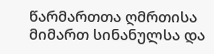წარმართთა ღმრთისა მიმართ სინანულსა და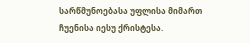სარწმუნოებასა უფლისა მიმართ ჩუენისა იესუ ქრისტესა.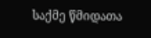საქმე წმიდათა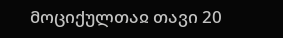მოციქულთაჲ თავი 20